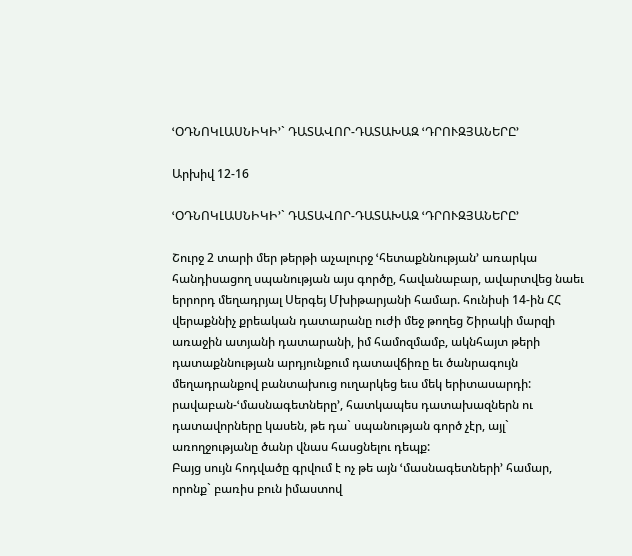ՙՕԴՆՈԿԼԱՍՆԻԿԻ՚` ԴԱՏԱՎՈՐ-ԴԱՏԱԽԱԶ ՙԴՐՈՒԶՅԱՆԵՐԸ՚

Արխիվ 12-16

ՙՕԴՆՈԿԼԱՍՆԻԿԻ՚` ԴԱՏԱՎՈՐ-ԴԱՏԱԽԱԶ ՙԴՐՈՒԶՅԱՆԵՐԸ՚

Շուրջ 2 տարի մեր թերթի աչալուրջ ՙհետաքննության՚ առարկա հանդիսացող սպանության այս գործը, հավանաբար, ավարտվեց նաեւ երրորդ մեղադրյալ Սերգեյ Մխիթարյանի համար. հունիսի 14-ին ՀՀ վերաքննիչ քրեական դատարանը ուժի մեջ թողեց Շիրակի մարզի առաջին ատյանի դատարանի, իմ համոզմամբ, ակնհայտ թերի դատաքննության արդյունքում դատավճիռը եւ ծանրագույն մեղադրանքով բանտախուց ուղարկեց եւս մեկ երիտասարդի:
րավաբան-ՙմասնագետները՚, հատկապես դատախազներն ու դատավորները կասեն, թե դա` սպանության գործ չէր, այլ` առողջությանը ծանր վնաս հասցնելու դեպք:
Բայց սույն հոդվածը գրվում է ոչ թե այն ՙմասնագետների՚ համար, որոնք` բառիս բուն իմաստով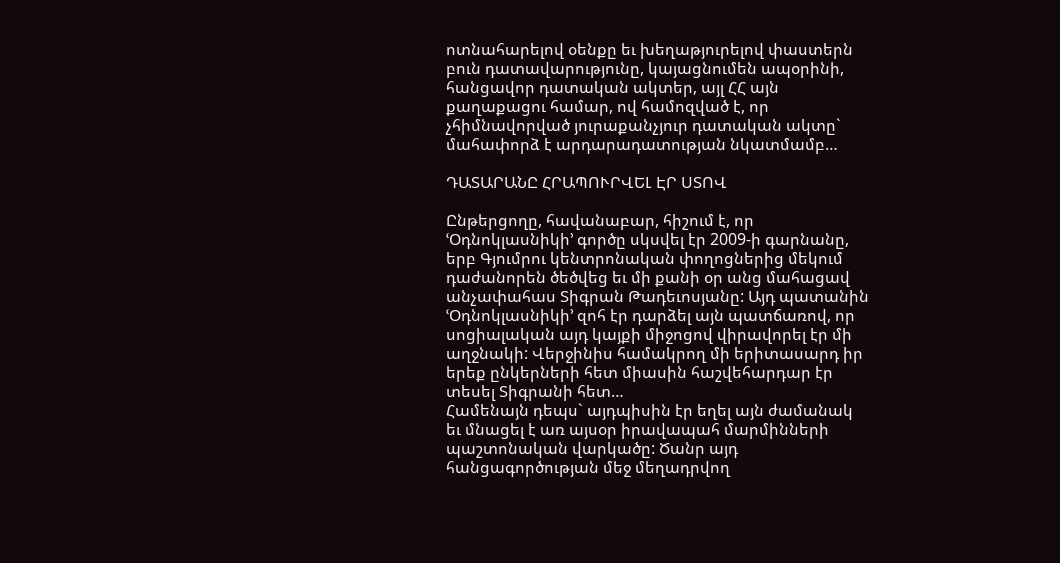ոտնահարելով օենքը եւ խեղաթյուրելով փաստերն բուն դատավարությունը, կայացնումեն ապօրինի, հանցավոր դատական ակտեր, այլ ՀՀ այն քաղաքացու համար, ով համոզված է, որ չհիմնավորված յուրաքանչյուր դատական ակտը` մահափորձ է արդարադատության նկատմամբ…

ԴԱՏԱՐԱՆԸ ՀՐԱՊՈՒՐՎԵԼ ԷՐ ՍՏՈՎ

Ընթերցողը, հավանաբար, հիշում է, որ ՙՕդնոկլասնիկի՚ գործը սկսվել էր 2009-ի գարնանը, երբ Գյումրու կենտրոնական փողոցներից մեկում դաժանորեն ծեծվեց եւ մի քանի օր անց մահացավ անչափահաս Տիգրան Թադեւոսյանը: Այդ պատանին ՙՕդնոկլասնիկի՚ զոհ էր դարձել այն պատճառով, որ սոցիալական այդ կայքի միջոցով վիրավորել էր մի աղջնակի: Վերջինիս համակրող մի երիտասարդ իր երեք ընկերների հետ միասին հաշվեհարդար էր տեսել Տիգրանի հետ…
Համենայն դեպս` այդպիսին էր եղել այն ժամանակ եւ մնացել է առ այսօր իրավապահ մարմինների պաշտոնական վարկածը: Ծանր այդ հանցագործության մեջ մեղադրվող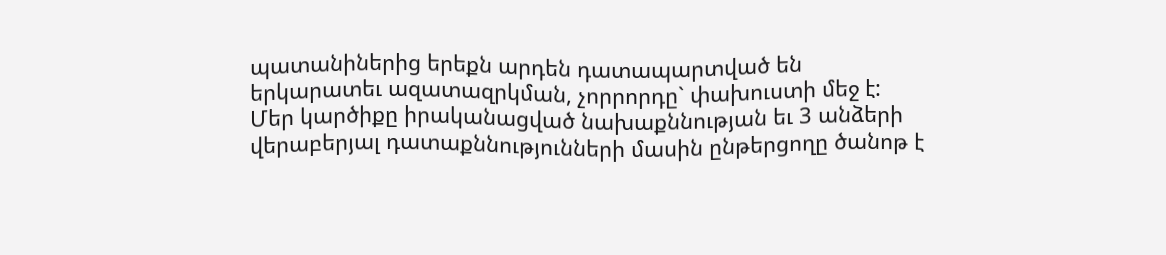պատանիներից երեքն արդեն դատապարտված են երկարատեւ ազատազրկման, չորրորդը` փախուստի մեջ է:
Մեր կարծիքը իրականացված նախաքննության եւ 3 անձերի վերաբերյալ դատաքննությունների մասին ընթերցողը ծանոթ է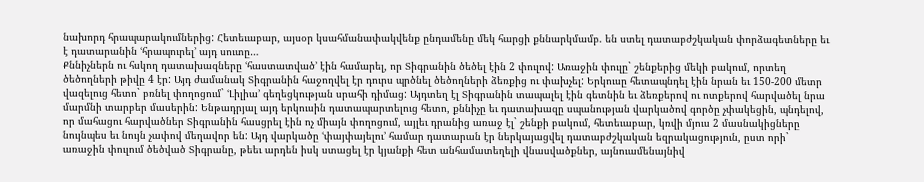նախորդ հրապարակումներից: Հետեւաբար, այսօր կսահմանափակվենք ընդամենը մեկ հարցի քննարկմամբ. են ստել դատաբժշկական փորձագետները եւ է դատարանին ՙհրապուրել՚ այդ սուտը…
Քննիչներն ու հսկող դատախազները ՙհաստատված՚ էին համարել, որ Տիգրանին ծեծել էին 2 փուլով: Առաջին փուլը` շենքերից մեկի բակում, որտեղ ծեծողների թիվը 4 էր: Այդ ժամանակ Տիգրանին հաջողվել էր դուրս պրծնել ծեծողների ձեռքից ու փախչել: Երկուսը հետապնդել էին նրան եւ 150-200 մետր վազելուց հետո` բռնել փողոցում` ՙԼիլիա՚ գեղեցկության սրահի դիմաց: Այդտեղ էլ Տիգրանին տապալել էին գետնին եւ ձեռքերով ու ոտքերով հարվածել նրա մարմնի տարբեր մասերին: Ենթադրյալ այդ երկուսին դատապարտելուց հետո, քննիչը եւ դատախազը սպանության վարկածով գործը չփակեցին, պնդելով, որ մահացու հարվածներ Տիգրանին հասցրել էին ոչ միայն փողոցում, այլեւ դրանից առաջ էլ` շենքի բակում, հետեւաբար, կռվի մյուս 2 մասնակիցները նույնպես եւ նույն չափով մեղավոր են: Այդ վարկածը ՙփայփայելու՚ համար դատարան էր ներկայացվել դատաբժշկական եզրակացություն, ըստ որի` առաջին փուլում ծեծված Տիգրանը, թեեւ արդեն իսկ ստացել էր կյանքի հետ անհամատեղելի վնասվածքներ, այնուամենայնիվ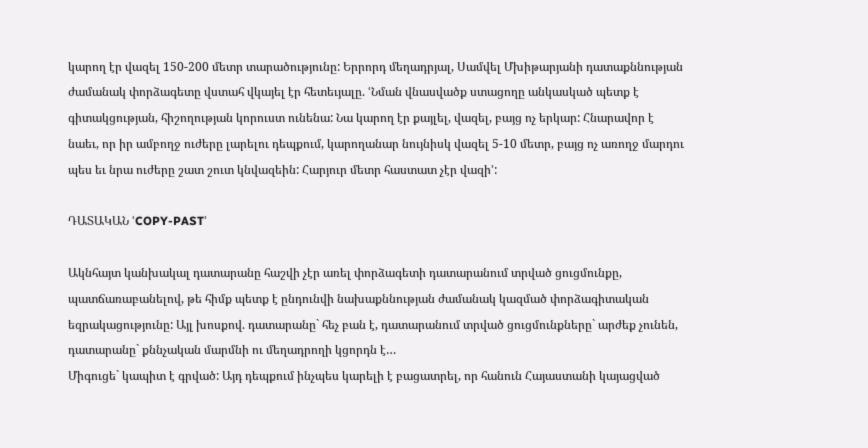կարող էր վազել 150-200 մետր տարածությունը: Երրորդ մեղադրյալ, Սամվել Մխիթարյանի դատաքննության ժամանակ փորձագետը վստահ վկայել էր հետեւյալը. ՙՆման վնասվածք ստացողը անկասկած պետք է գիտակցության, հիշողության կորուստ ունենա: Նա կարող էր քայլել, վազել, բայց ոչ երկար: Հնարավոր է նաեւ, որ իր ամբողջ ուժերը լարելու դեպքում, կարողանար նույնիսկ վազել 5-10 մետր, բայց ոչ առողջ մարդու պես եւ նրա ուժերը շատ շուտ կնվազեին: Հարյուր մետր հաստատ չէր վազի՚:

ԴԱՏԱԿԱՆ ՙCOPY-PAST՚

Ակնհայտ կանխակալ դատարանը հաշվի չէր առել փորձագետի դատարանում տրված ցուցմունքը, պատճառաբանելով, թե հիմք պետք է ընդունվի նախաքննության ժամանակ կազմած փորձագիտական եզրակացությունը: Այլ խոսքով. դատարանը` հեչ բան է, դատարանում տրված ցուցմունքները` արժեք չունեն, դատարանը` քննչական մարմնի ու մեղադրողի կցորդն է…
Միգուցե` կապիտ է գրված: Այդ դեպքում ինչպես կարելի է բացատրել, որ հանուն Հայաստանի կայացված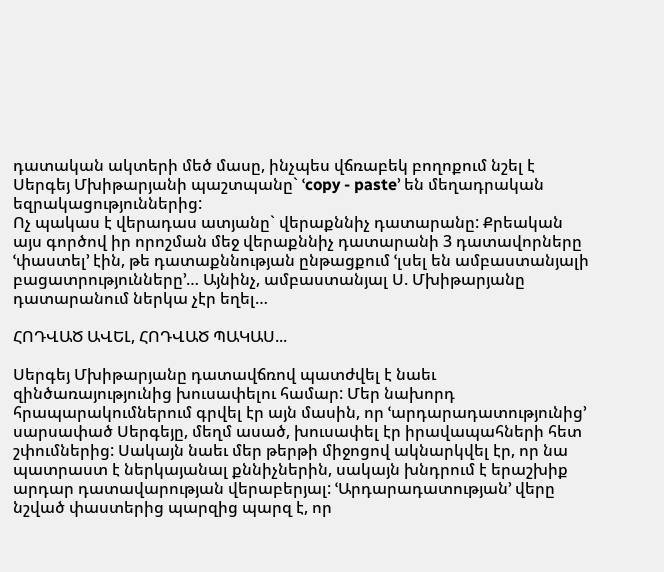դատական ակտերի մեծ մասը, ինչպես վճռաբեկ բողոքում նշել է Սերգեյ Մխիթարյանի պաշտպանը` ՙcopy - paste՚ են մեղադրական եզրակացություններից:
Ոչ պակաս է վերադաս ատյանը` վերաքննիչ դատարանը: Քրեական այս գործով իր որոշման մեջ վերաքննիչ դատարանի 3 դատավորները ՙփաստել՚ էին, թե դատաքննության ընթացքում ՙլսել են ամբաստանյալի բացատրությունները՚… Այնինչ, ամբաստանյալ Ս. Մխիթարյանը դատարանում ներկա չէր եղել…

ՀՈԴՎԱԾ ԱՎԵԼ, ՀՈԴՎԱԾ ՊԱԿԱՍ...

Սերգեյ Մխիթարյանը դատավճռով պատժվել է նաեւ զինծառայությունից խուսափելու համար: Մեր նախորդ հրապարակումներում գրվել էր այն մասին, որ ՙարդարադատությունից՚ սարսափած Սերգեյը, մեղմ ասած, խուսափել էր իրավապահների հետ շփումներից: Սակայն նաեւ մեր թերթի միջոցով ակնարկվել էր, որ նա պատրաստ է ներկայանալ քննիչներին, սակայն խնդրում է երաշխիք արդար դատավարության վերաբերյալ: ՙԱրդարադատության՚ վերը նշված փաստերից պարզից պարզ է, որ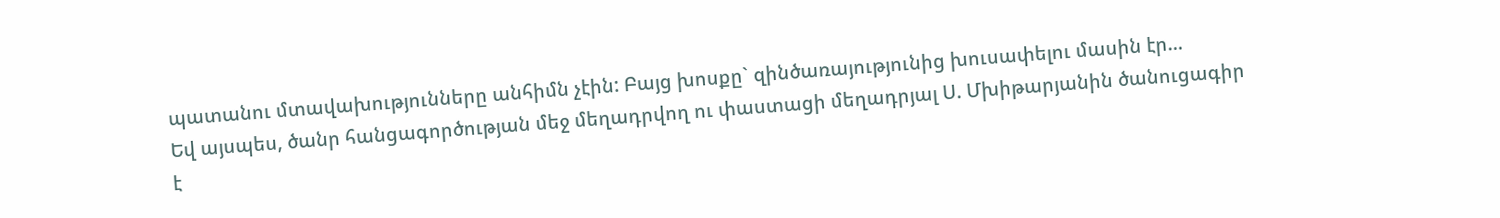պատանու մտավախությունները անհիմն չէին: Բայց խոսքը` զինծառայությունից խուսափելու մասին էր…
Եվ այսպես, ծանր հանցագործության մեջ մեղադրվող ու փաստացի մեղադրյալ Ս. Մխիթարյանին ծանուցագիր է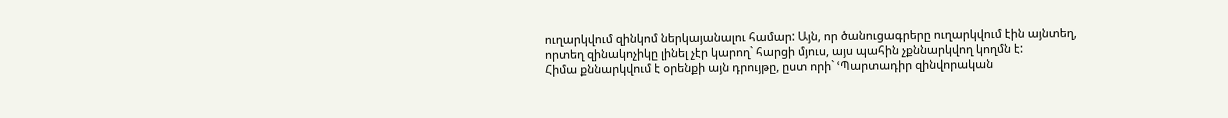ուղարկվում զինկոմ ներկայանալու համար: Այն, որ ծանուցագրերը ուղարկվում էին այնտեղ, որտեղ զինակոչիկը լինել չէր կարող` հարցի մյուս, այս պահին չքննարկվող կողմն է:
Հիմա քննարկվում է օրենքի այն դրույթը, ըստ որի` ՙՊարտադիր զինվորական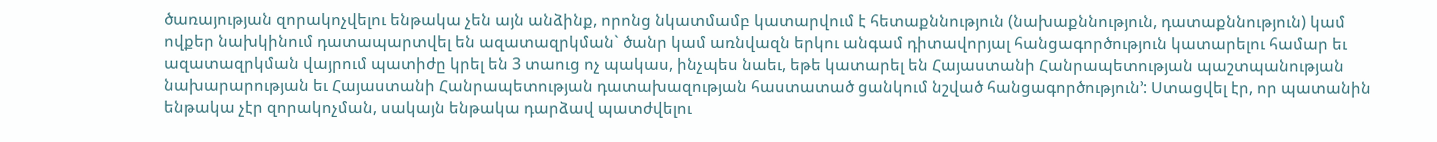ծառայության զորակոչվելու ենթակա չեն այն անձինք, որոնց նկատմամբ կատարվում է հետաքննություն (նախաքննություն, դատաքննություն) կամ ովքեր նախկինում դատապարտվել են ազատազրկման` ծանր կամ առնվազն երկու անգամ դիտավորյալ հանցագործություն կատարելու համար եւ ազատազրկման վայրում պատիժը կրել են 3 տաուց ոչ պակաս, ինչպես նաեւ, եթե կատարել են Հայաստանի Հանրապետության պաշտպանության նախարարության եւ Հայաստանի Հանրապետության դատախազության հաստատած ցանկում նշված հանցագործություն՚: Ստացվել էր, որ պատանին ենթակա չէր զորակոչման, սակայն ենթակա դարձավ պատժվելու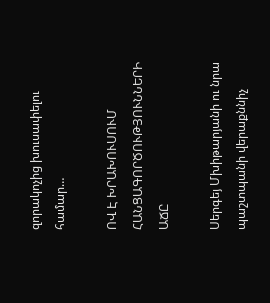զորակոչից խուսափելու համար…

ՈՎ Է ԽՐԱԽՈՒՍՈՒՄ ՀԱՆՑԱԳՈՐԾՈՒԹՅՈՒՆՆԵՐԻ ԱՃԸ

Սերգեյ Մխիթարյանի ու նրա պաշտպանի վերաքննիչ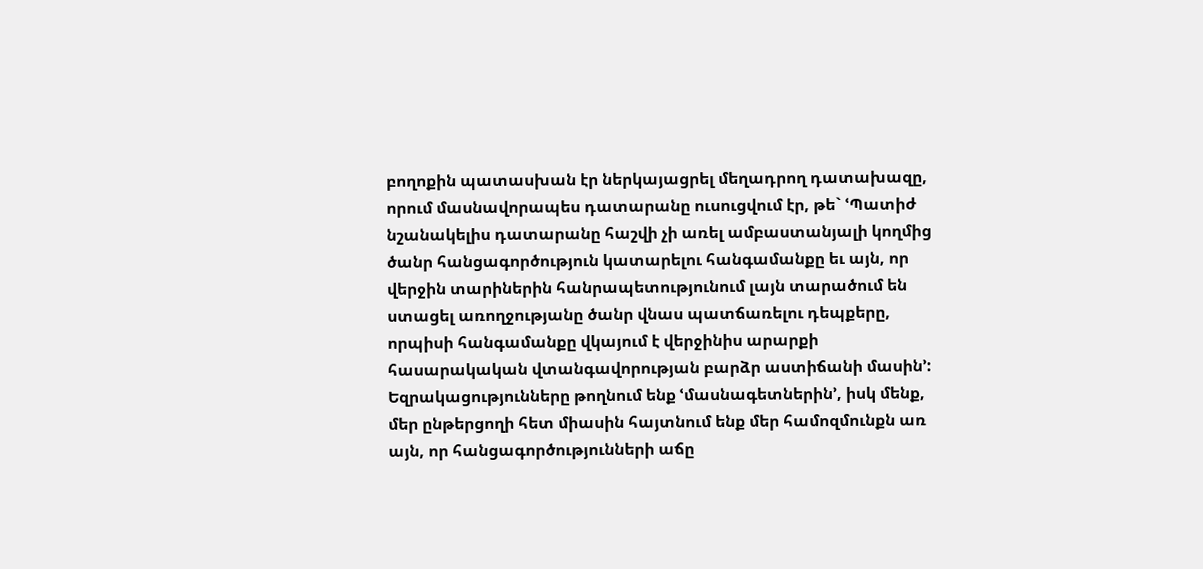բողոքին պատասխան էր ներկայացրել մեղադրող դատախազը, որում մասնավորապես դատարանը ուսուցվում էր, թե` ՙՊատիժ նշանակելիս դատարանը հաշվի չի առել ամբաստանյալի կողմից ծանր հանցագործություն կատարելու հանգամանքը եւ այն, որ վերջին տարիներին հանրապետությունում լայն տարածում են ստացել առողջությանը ծանր վնաս պատճառելու դեպքերը, որպիսի հանգամանքը վկայում է վերջինիս արարքի հասարակական վտանգավորության բարձր աստիճանի մասին՚:
Եզրակացությունները թողնում ենք ՙմասնագետներին՚, իսկ մենք, մեր ընթերցողի հետ միասին հայտնում ենք մեր համոզմունքն առ այն, որ հանցագործությունների աճը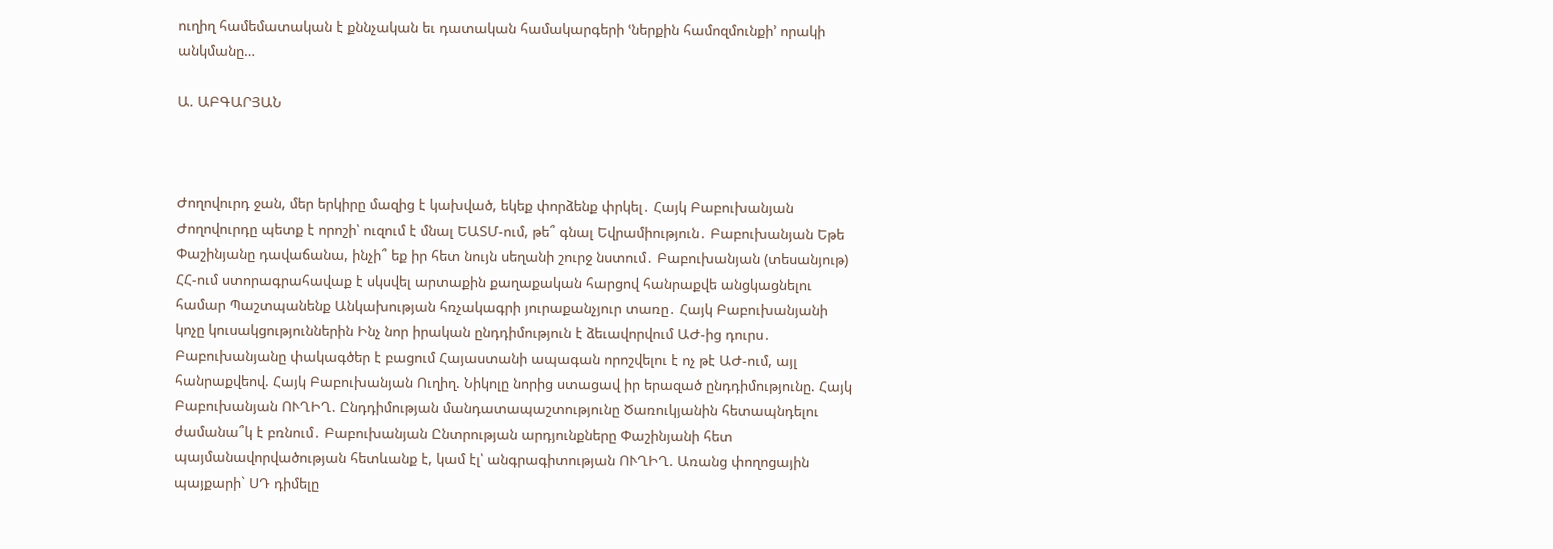ուղիղ համեմատական է քննչական եւ դատական համակարգերի ՙներքին համոզմունքի՚ որակի անկմանը…

Ա. ԱԲԳԱՐՅԱՆ



Ժողովուրդ ջան, մեր երկիրը մազից է կախված, եկեք փորձենք փրկել․ Հայկ Բաբուխանյան Ժողովուրդը պետք է որոշի՝ ուզում է մնալ ԵԱՏՄ-ում, թե՞ գնալ Եվրամիություն․ Բաբուխանյան Եթե Փաշինյանը դավաճանա, ինչի՞ եք իր հետ նույն սեղանի շուրջ նստում․ Բաբուխանյան (տեսանյութ) ՀՀ-ում ստորագրահավաք է սկսվել արտաքին քաղաքական հարցով հանրաքվե անցկացնելու համար Պաշտպանենք Անկախության հռչակագրի յուրաքանչյուր տառը․ Հայկ Բաբուխանյանի կոչը կուսակցություններին Ինչ նոր իրական ընդդիմություն է ձեւավորվում ԱԺ-ից դուրս․ Բաբուխանյանը փակագծեր է բացում Հայաստանի ապագան որոշվելու է ոչ թէ ԱԺ-ում, այլ հանրաքվեով. Հայկ Բաբուխանյան Ուղիղ. Նիկոլը նորից ստացավ իր երազած ընդդիմությունը. Հայկ Բաբուխանյան ՈՒՂԻՂ. Ընդդիմության մանդատապաշտությունը Ծառուկյանին հետապնդելու ժամանա՞կ է բռնում․ Բաբուխանյան Ընտրության արդյունքները Փաշինյանի հետ պայմանավորվածության հետևանք է, կամ էլ՝ անգրագիտության ՈՒՂԻՂ. Առանց փողոցային պայքարի` ՍԴ դիմելը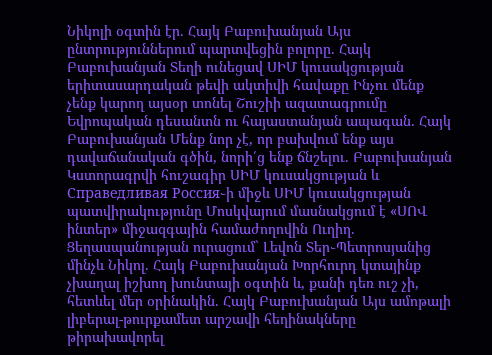Նիկոլի օգտին էր. Հայկ Բաբուխանյան Այս ընտրություններում պարտվեցին բոլորը. Հայկ Բաբուխանյան Տեղի ունեցավ ՍԻՄ կուսակցության երիտասարդական թեվի ակտիվի հավաքը Ինչու մենք չենք կարող այսօր տոնել Շուշիի ազատագրումը Եվրոպական դեսանտն ու հայաստանյան ապագան. Հայկ Բաբուխանյան Մենք նոր չէ, որ բախվում ենք այս դավաճանական գծին, նորի՛ց ենք ճնշելու. Բաբուխանյան Կստորագրվի հուշագիր ՍԻՄ կուսակցության և Справедливая Россия֊ի միջև ՍԻՄ կուսակցության պատվիրակությունը Մոսկվայում մասնակցում է «ՍՈՎ ինտեր» միջազգային համաժողովին Ուղիղ. Ցեղասպանության ուրացում` Լեվոն Տեր֊Պետրոսյանից մինչև Նիկոլ. Հայկ Բաբուխանյան Խորհուրդ կտայինք չխաղալ իշխող խունտայի օգտին և, քանի դեռ ուշ չի, հետևել մեր օրինակին. Հայկ Բաբուխանյան Այս ամոթալի լիբերալ-թուրքամետ արշավի հեղինակները թիրախավորել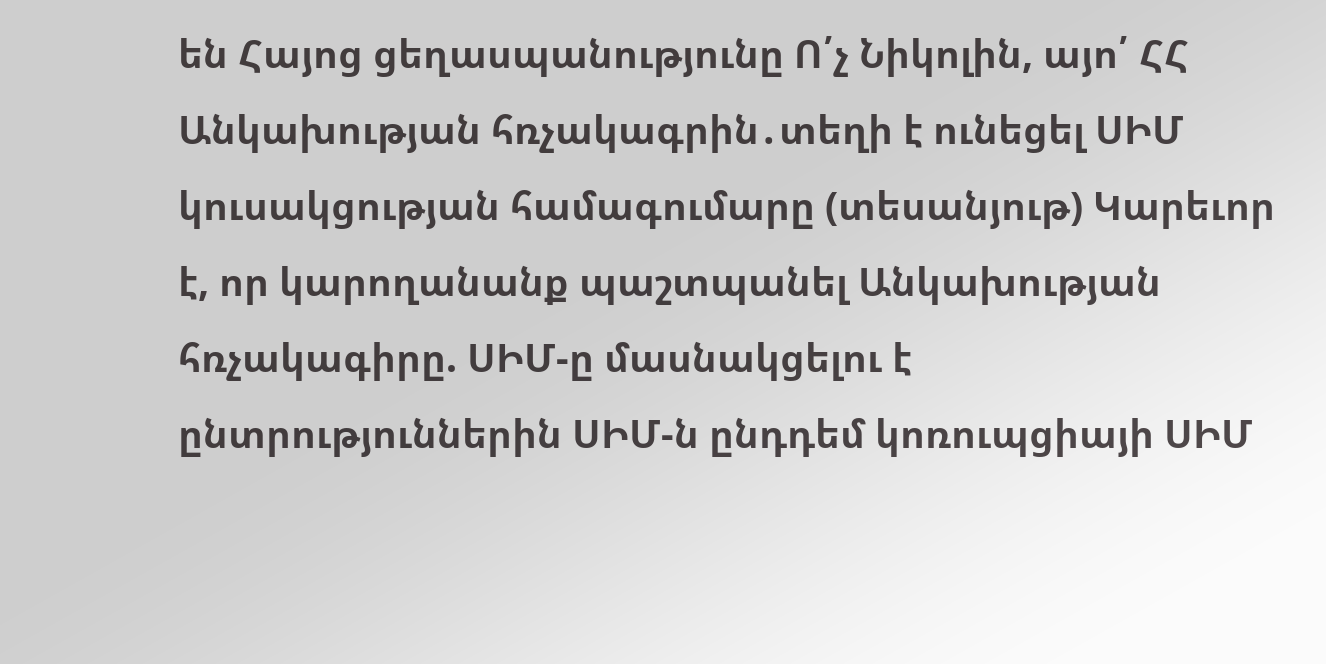են Հայոց ցեղասպանությունը Ո՛չ Նիկոլին, այո՛ ՀՀ Անկախության հռչակագրին․տեղի է ունեցել ՍԻՄ կուսակցության համագումարը (տեսանյութ) Կարեւոր է, որ կարողանանք պաշտպանել Անկախության հռչակագիրը. ՍԻՄ-ը մասնակցելու է ընտրություններին ՍԻՄ-ն ընդդեմ կոռուպցիայի ՍԻՄ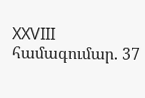XXVIII համագումար. 37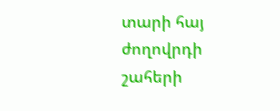տարի հայ ժողովրդի շահերի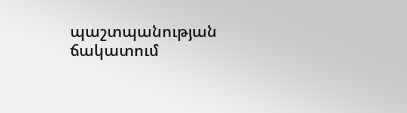պաշտպանության ճակատում